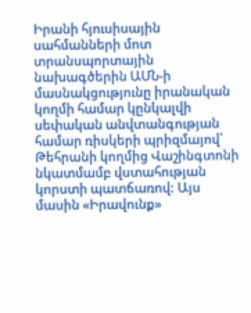Իրանի հյուսիսային սահմանների մոտ տրանսպորտային նախագծերին ԱՄՆ-ի մասնակցությունը իրանական կողմի համար կընկալվի սեփական անվտանգության համար ռիսկերի պրիզմայով՝ Թեհրանի կողմից Վաշինգտոնի նկատմամբ վստահության կորստի պատճառով: Այս մասին «Իրավունք»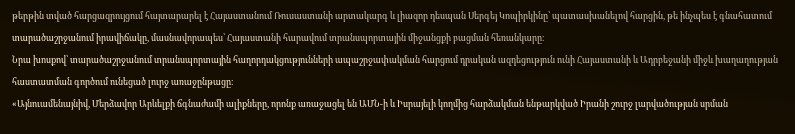թերթին տված հարցազրույցում հայտարարել է Հայաստանում Ռուսաստանի արտակարգ և լիազոր դեսպան Սերգեյ Կոպիրկինը՝ պատասխանելով հարցին, թե ինչպես է գնահատում տարածաշրջանում իրավիճակը, մասնավորապես՝ Հայաստանի հարավում տրանսպորտային միջանցքի բացման հեռանկարը։
Նրա խոսքով՝ տարածաշրջանում տրանսպորտային հաղորդակցությունների ապաշրջափակման հարցում դրական ազդեցություն ունի Հայաստանի և Ադրբեջանի միջև խաղաղության հաստատման գործում ունեցած լուրջ առաջընթացը։
«Այնուամենայնիվ, Մերձավոր Արևելքի ճգնաժամի ալիքները, որոնք առաջացել են ԱՄՆ-ի և Իսրայելի կողմից հարձակման ենթարկված Իրանի շուրջ լարվածության սրման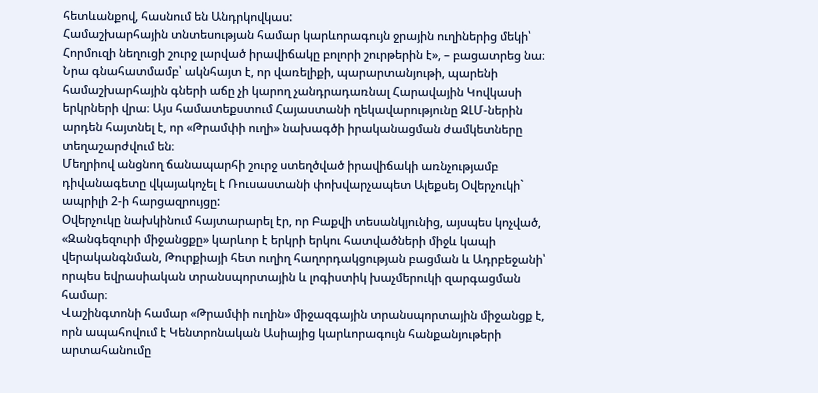հետևանքով, հասնում են Անդրկովկաս:
Համաշխարհային տնտեսության համար կարևորագույն ջրային ուղիներից մեկի՝ Հորմուզի նեղուցի շուրջ լարված իրավիճակը բոլորի շուրթերին է», – բացատրեց նա։
Նրա գնահատմամբ՝ ակնհայտ է, որ վառելիքի, պարարտանյութի, պարենի համաշխարհային գների աճը չի կարող չանդրադառնալ Հարավային Կովկասի երկրների վրա։ Այս համատեքստում Հայաստանի ղեկավարությունը ԶԼՄ-ներին արդեն հայտնել է, որ «Թրամփի ուղի» նախագծի իրականացման ժամկետները տեղաշարժվում են։
Մեղրիով անցնող ճանապարհի շուրջ ստեղծված իրավիճակի առնչությամբ դիվանագետը վկայակոչել է Ռուսաստանի փոխվարչապետ Ալեքսեյ Օվերչուկի` ապրիլի 2-ի հարցազրույցը:
Օվերչուկը նախկինում հայտարարել էր, որ Բաքվի տեսանկյունից, այսպես կոչված, «Զանգեզուրի միջանցքը» կարևոր է երկրի երկու հատվածների միջև կապի վերականգնման, Թուրքիայի հետ ուղիղ հաղորդակցության բացման և Ադրբեջանի՝ որպես եվրասիական տրանսպորտային և լոգիստիկ խաչմերուկի զարգացման համար։
Վաշինգտոնի համար «Թրամփի ուղին» միջազգային տրանսպորտային միջանցք է, որն ապահովում է Կենտրոնական Ասիայից կարևորագույն հանքանյութերի արտահանումը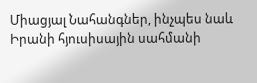Միացյալ Նահանգներ, ինչպես նաև Իրանի հյուսիսային սահմանի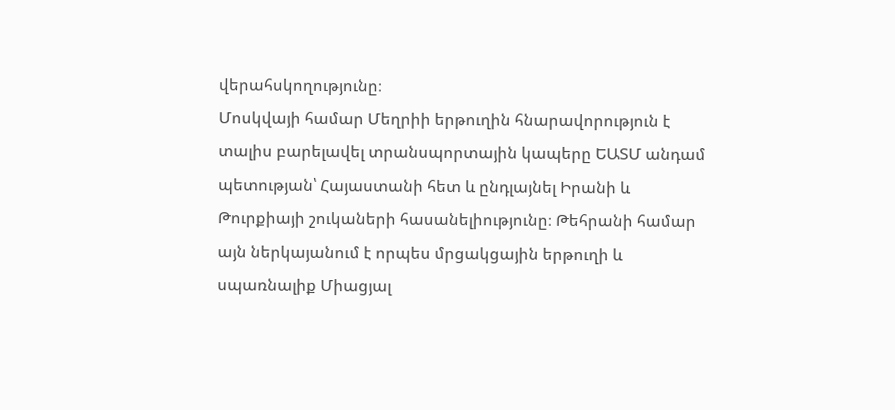վերահսկողությունը։
Մոսկվայի համար Մեղրիի երթուղին հնարավորություն է տալիս բարելավել տրանսպորտային կապերը ԵԱՏՄ անդամ պետության՝ Հայաստանի հետ և ընդլայնել Իրանի և Թուրքիայի շուկաների հասանելիությունը։ Թեհրանի համար այն ներկայանում է որպես մրցակցային երթուղի և սպառնալիք Միացյալ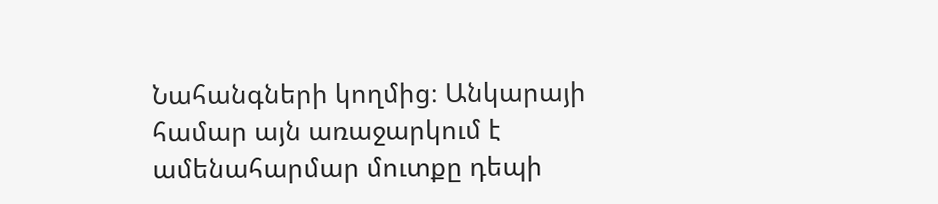Նահանգների կողմից։ Անկարայի համար այն առաջարկում է ամենահարմար մուտքը դեպի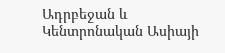Ադրբեջան և Կենտրոնական Ասիայի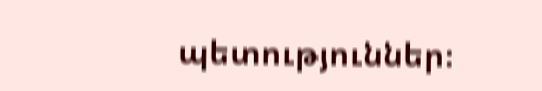պետություններ։